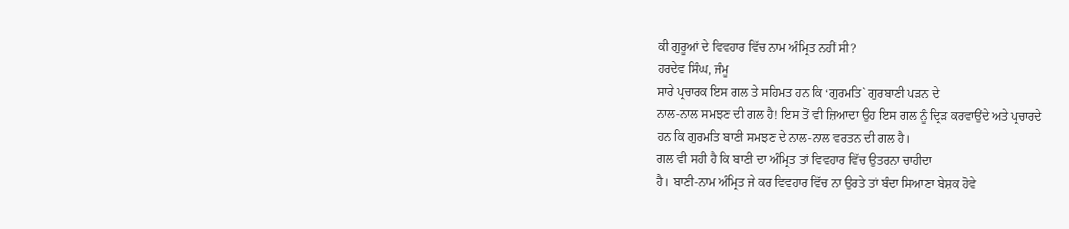ਕੀ ਗੁਰੂਆਂ ਦੇ ਵਿਵਹਾਰ ਵਿੱਚ ਨਾਮ ਅੰਮ੍ਰਿਤ ਨਹੀਂ ਸੀ?
ਹਰਦੇਵ ਸਿੰਘ, ਜੰਮੂ
ਸਾਰੇ ਪ੍ਰਚਾਰਕ ਇਸ ਗਲ ਤੇ ਸਹਿਮਤ ਹਨ ਕਿ ‘ਗੁਰਮਤਿ` ਗੁਰਬਾਣੀ ਪੜਨ ਦੇ
ਨਾਲ-ਨਾਲ ਸਮਝਣ ਦੀ ਗਲ ਹੈ! ਇਸ ਤੋਂ ਵੀ ਜ਼ਿਆਦਾ ਉਹ ਇਸ ਗਲ ਨੂੰ ਦ੍ਰਿੜ ਕਰਵਾਉਂਦੇ ਅਤੇ ਪ੍ਰਚਾਰਦੇ
ਹਨ ਕਿ ਗੁਰਮਤਿ ਬਾਣੀ ਸਮਝਣ ਦੇ ਨਾਲ-ਨਾਲ ਵਰਤਨ ਦੀ ਗਲ ਹੈ।
ਗਲ ਵੀ ਸਹੀ ਹੈ ਕਿ ਬਾਣੀ ਦਾ ਅੰਮ੍ਰਿਤ ਤਾਂ ਵਿਵਹਾਰ ਵਿੱਚ ਉਤਰਨਾ ਚਾਹੀਦਾ
ਹੈ। ਬਾਣੀ-ਨਾਮ ਅੰਮ੍ਰਿਤ ਜੇ ਕਰ ਵਿਵਹਾਰ ਵਿੱਚ ਨਾ ਉਰਤੇ ਤਾਂ ਬੰਦਾ ਸਿਆਣਾ ਬੇਸ਼ਕ ਹੋਵੇ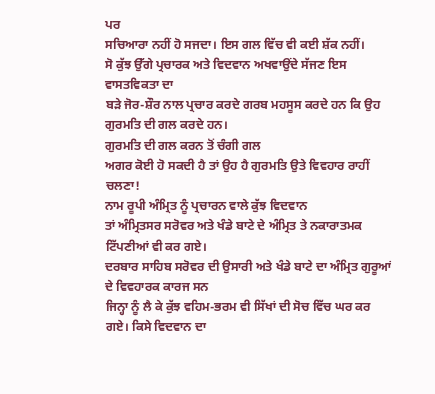ਪਰ
ਸਚਿਆਰਾ ਨਹੀਂ ਹੋ ਸਜਦਾ। ਇਸ ਗਲ ਵਿੱਚ ਵੀ ਕਈ ਸ਼ੱਕ ਨਹੀਂ।
ਸੋ ਕੁੱਝ ਉੱਗੇ ਪ੍ਰਚਾਰਕ ਅਤੇ ਵਿਦਵਾਨ ਅਖਵਾਉਂਦੇ ਸੱਜਣ ਇਸ ਵਾਸਤਵਿਕਤਾ ਦਾ
ਬੜੇ ਜੋਰ-ਸ਼ੌਰ ਨਾਲ ਪ੍ਰਚਾਰ ਕਰਦੇ ਗਰਬ ਮਹਸੂਸ ਕਰਦੇ ਹਨ ਕਿ ਉਹ ਗੁਰਮਤਿ ਦੀ ਗਲ ਕਰਦੇ ਹਨ।
ਗੁਰਮਤਿ ਦੀ ਗਲ ਕਰਨ ਤੋਂ ਚੰਗੀ ਗਲ
ਅਗਰ ਕੋਈ ਹੋ ਸਕਦੀ ਹੈ ਤਾਂ ਉਹ ਹੈ ਗੁਰਮਤਿ ਉਤੇ ਵਿਵਹਾਰ ਰਾਹੀਂ ਚਲਣਾ!
ਨਾਮ ਰੂਪੀ ਅੰਮ੍ਰਿਤ ਨੂੰ ਪ੍ਰਚਾਰਨ ਵਾਲੇ ਕੁੱਝ ਵਿਦਵਾਨ
ਤਾਂ ਅੰਮ੍ਰਿਤਸਰ ਸਰੋਵਰ ਅਤੇ ਖੰਡੇ ਬਾਟੇ ਦੇ ਅੰਮ੍ਰਿਤ ਤੇ ਨਕਾਰਾਤਮਕ ਟਿੱਪਣੀਆਂ ਵੀ ਕਰ ਗਏ।
ਦਰਬਾਰ ਸਾਹਿਬ ਸਰੋਵਰ ਦੀ ਉਸਾਰੀ ਅਤੇ ਖੰਡੇ ਬਾਟੇ ਦਾ ਅੰਮ੍ਰਿਤ ਗੁਰੂਆਂ ਦੇ ਵਿਵਹਾਰਕ ਕਾਰਜ ਸਨ
ਜਿਨ੍ਹਾ ਨੂੰ ਲੈ ਕੇ ਕੁੱਝ ਵਹਿਮ-ਭਰਮ ਵੀ ਸਿੱਖਾਂ ਦੀ ਸੋਚ ਵਿੱਚ ਘਰ ਕਰ ਗਏ। ਕਿਸੇ ਵਿਦਵਾਨ ਦਾ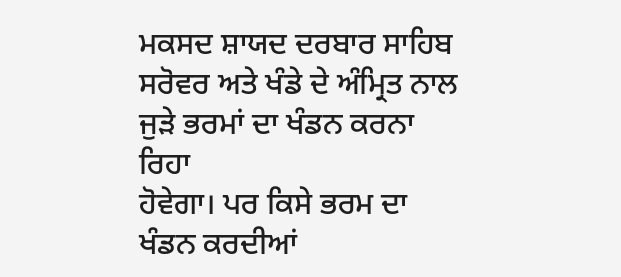ਮਕਸਦ ਸ਼ਾਯਦ ਦਰਬਾਰ ਸਾਹਿਬ ਸਰੋਵਰ ਅਤੇ ਖੰਡੇ ਦੇ ਅੰਮ੍ਰਿਤ ਨਾਲ ਜੁੜੇ ਭਰਮਾਂ ਦਾ ਖੰਡਨ ਕਰਨਾ ਰਿਹਾ
ਹੋਵੇਗਾ। ਪਰ ਕਿਸੇ ਭਰਮ ਦਾ ਖੰਡਨ ਕਰਦੀਆਂ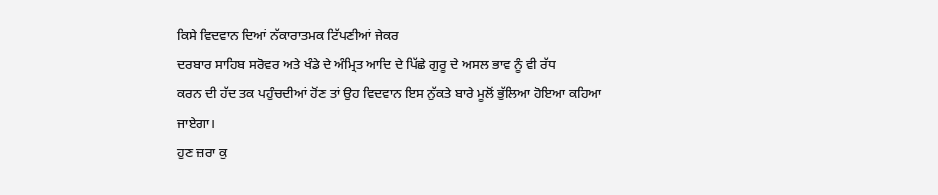ਕਿਸੇ ਵਿਦਵਾਨ ਦਿਆਂ ਨੱਕਾਰਾਤਮਕ ਟਿੱਪਣੀਆਂ ਜੇਕਰ
ਦਰਬਾਰ ਸਾਹਿਬ ਸਰੋਵਰ ਅਤੇ ਖੰਡੇ ਦੇ ਅੰਮ੍ਰਿਤ ਆਦਿ ਦੇ ਪਿੱਛੇ ਗੁਰੂ ਦੇ ਅਸਲ ਭਾਵ ਨੂੰ ਵੀ ਰੱਧ
ਕਰਨ ਦੀ ਹੱਦ ਤਕ ਪਹੁੰਚਦੀਆਂ ਹੋਂਣ ਤਾਂ ਉਹ ਵਿਦਵਾਨ ਇਸ ਨੁੱਕਤੇ ਬਾਰੇ ਮੂਲੋਂ ਭੁੱਲਿਆ ਹੋਇਆ ਕਹਿਆ
ਜਾਏਗਾ।
ਹੁਣ ਜ਼ਰਾ ਕੁ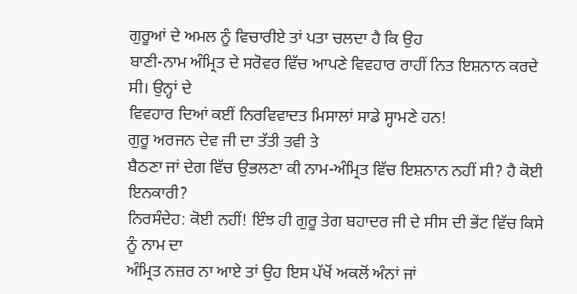ਗੁਰੂਆਂ ਦੇ ਅਮਲ ਨੂੰ ਵਿਚਾਰੀਏ ਤਾਂ ਪਤਾ ਚਲਦਾ ਹੈ ਕਿ ਉਹ
ਬਾਣੀ-ਨਾਮ ਅੰਮ੍ਰਿਤ ਦੇ ਸਰੋਵਰ ਵਿੱਚ ਆਪਣੇ ਵਿਵਹਾਰ ਰਾਹੀਂ ਨਿਤ ਇਸ਼ਨਾਨ ਕਰਦੇ ਸੀ। ਉਨ੍ਹਾਂ ਦੇ
ਵਿਵਹਾਰ ਦਿਆਂ ਕਈਂ ਨਿਰਵਿਵਾਦਤ ਮਿਸਾਲਾਂ ਸਾਡੇ ਸ੍ਹਾਮਣੇ ਹਨ!
ਗੁਰੂ ਅਰਜਨ ਦੇਵ ਜੀ ਦਾ ਤੱਤੀ ਤਵੀ ਤੇ
ਬੈਠਣਾ ਜਾਂ ਦੇਗ ਵਿੱਚ ਉਭਲਣਾ ਕੀ ਨਾਮ-ਅੰਮ੍ਰਿਤ ਵਿੱਚ ਇਸ਼ਨਾਨ ਨਹੀਂ ਸੀ? ਹੈ ਕੋਈ ਇਨਕਾਰੀ?
ਨਿਰਸੰਦੇਹ: ਕੋਈ ਨਹੀਂ! ਇੰਝ ਹੀ ਗੁਰੂ ਤੇਗ ਬਹਾਦਰ ਜੀ ਦੇ ਸੀਸ ਦੀ ਭੇਂਟ ਵਿੱਚ ਕਿਸੇ ਨੂੰ ਨਾਮ ਦਾ
ਅੰਮ੍ਰਿਤ ਨਜ਼ਰ ਨਾ ਆਏ ਤਾਂ ਉਹ ਇਸ ਪੱਖੋਂ ਅਕਲੋਂ ਅੰਨਾਂ ਜਾਂ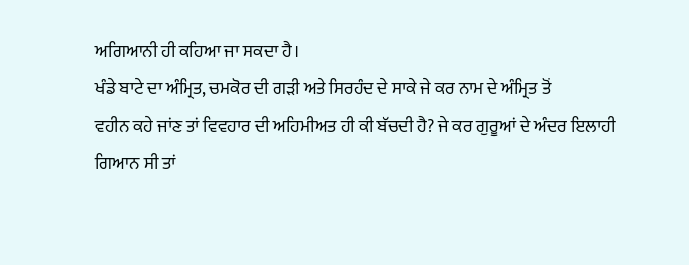ਅਗਿਆਨੀ ਹੀ ਕਹਿਆ ਜਾ ਸਕਦਾ ਹੈ।
ਖੰਡੇ ਬਾਟੇ ਦਾ ਅੰਮ੍ਰਿਤ, ਚਮਕੋਰ ਦੀ ਗੜੀ ਅਤੇ ਸਿਰਹੰਦ ਦੇ ਸਾਕੇ ਜੇ ਕਰ ਨਾਮ ਦੇ ਅੰਮ੍ਰਿਤ ਤੋਂ
ਵਹੀਨ ਕਹੇ ਜਾਂਣ ਤਾਂ ਵਿਵਹਾਰ ਦੀ ਅਹਿਮੀਅਤ ਹੀ ਕੀ ਬੱਚਦੀ ਹੈ? ਜੇ ਕਰ ਗੁਰੂਆਂ ਦੇ ਅੰਦਰ ਇਲਾਹੀ
ਗਿਆਨ ਸੀ ਤਾਂ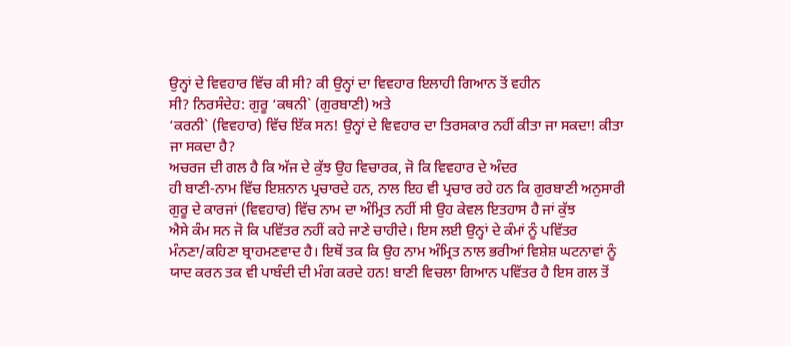ਉਨ੍ਹਾਂ ਦੇ ਵਿਵਹਾਰ ਵਿੱਚ ਕੀ ਸੀ? ਕੀ ਉਨ੍ਹਾਂ ਦਾ ਵਿਵਹਾਰ ਇਲਾਹੀ ਗਿਆਨ ਤੋਂ ਵਹੀਨ
ਸੀ? ਨਿਰਸੰਦੇਹ: ਗੁਰੂ ‘ਕਥਨੀ` (ਗੁਰਬਾਣੀ) ਅਤੇ
‘ਕਰਨੀ` (ਵਿਵਹਾਰ) ਵਿੱਚ ਇੱਕ ਸਨ! ਉਨ੍ਹਾਂ ਦੇ ਵਿਵਹਾਰ ਦਾ ਤਿਰਸਕਾਰ ਨਹੀਂ ਕੀਤਾ ਜਾ ਸਕਦਾ! ਕੀਤਾ
ਜਾ ਸਕਦਾ ਹੈ?
ਅਚਰਜ ਦੀ ਗਲ ਹੈ ਕਿ ਅੱਜ ਦੇ ਕੁੱਝ ਉਹ ਵਿਚਾਰਕ, ਜੋ ਕਿ ਵਿਵਹਾਰ ਦੇ ਅੰਦਰ
ਹੀ ਬਾਣੀ-ਨਾਮ ਵਿੱਚ ਇਸ਼ਨਾਨ ਪ੍ਰਚਾਰਦੇ ਹਨ, ਨਾਲ ਇਹ ਵੀ ਪ੍ਰਚਾਰ ਰਹੇ ਹਨ ਕਿ ਗੁਰਬਾਣੀ ਅਨੁਸਾਰੀ
ਗੁਰੂ ਦੇ ਕਾਰਜਾਂ (ਵਿਵਹਾਰ) ਵਿੱਚ ਨਾਮ ਦਾ ਅੰਮ੍ਰਿਤ ਨਹੀਂ ਸੀ ਉਹ ਕੇਵਲ ਇਤਹਾਸ ਹੈ ਜਾਂ ਕੁੱਝ
ਐਸੇ ਕੰਮ ਸਨ ਜੋ ਕਿ ਪਵਿੱਤਰ ਨਹੀਂ ਕਹੇ ਜਾਣੇ ਚਾਹੀਦੇ। ਇਸ ਲਈ ਉਨ੍ਹਾਂ ਦੇ ਕੰਮਾਂ ਨੂੰ ਪਵਿੱਤਰ
ਮੰਨਣਾ/ਕਹਿਣਾ ਬ੍ਰਾਹਮਣਵਾਦ ਹੈ। ਇਥੋਂ ਤਕ ਕਿ ਉਹ ਨਾਮ ਅੰਮ੍ਰਿਤ ਨਾਲ ਭਰੀਆਂ ਵਿਸ਼ੇਸ਼ ਘਟਨਾਵਾਂ ਨੂੰ
ਯਾਦ ਕਰਨ ਤਕ ਵੀ ਪਾਬੰਦੀ ਦੀ ਮੰਗ ਕਰਦੇ ਹਨ! ਬਾਣੀ ਵਿਚਲਾ ਗਿਆਨ ਪਵਿੱਤਰ ਹੈ ਇਸ ਗਲ ਤੋਂ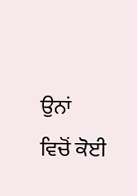ਉਨਾਂ
ਵਿਚੋਂ ਕੋਈ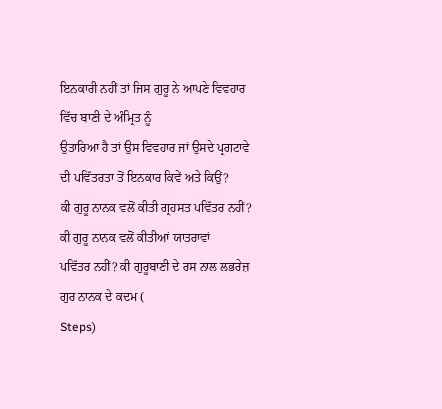ਇਨਕਾਰੀ ਨਹੀਂ ਤਾਂ ਜਿਸ ਗੁਰੂ ਨੇ ਆਪਣੇ ਵਿਵਹਾਰ ਵਿੱਚ ਬਾਣੀ ਦੇ ਅੰਮ੍ਰਿਤ ਨੂੰ
ਉਤਾਰਿਆ ਹੈ ਤਾਂ ਉਸ ਵਿਵਹਾਰ ਜਾਂ ਉਸਦੇ ਪ੍ਰਗਟਾਵੇ ਦੀ ਪਵਿੱਤਰਤਾ ਤੋਂ ਇਨਕਾਰ ਕਿਵੇਂ ਅਤੇ ਕਿਉਂ?
ਕੀ ਗੁਰੂ ਨਾਨਕ ਵਲੋਂ ਕੀਤੀ ਗ੍ਰਹਸਤ ਪਵਿੱਤਰ ਨਹੀਂ? ਕੀ ਗੁਰੂ ਨਾਨਕ ਵਲੋਂ ਕੀਤੀਆਂ ਯਾਤਰਾਵਾਂ
ਪਵਿੱਤਰ ਨਹੀਂ? ਕੀ ਗੁਰੂਬਾਣੀ ਦੇ ਰਸ ਨਾਲ ਲਭਰੇਜ਼ ਗੁਰ ਨਾਨਕ ਦੇ ਕਦਮ (
Steps)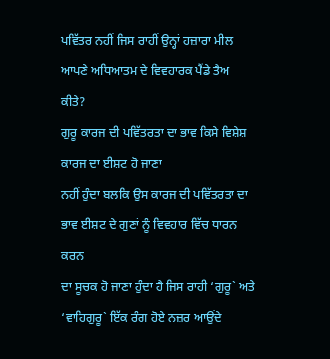ਪਵਿੱਤਰ ਨਹੀਂ ਜਿਸ ਰਾਹੀਂ ਉਨ੍ਹਾਂ ਹਜ਼ਾਰਾ ਮੀਲ ਆਪਣੇ ਅਧਿਆਤਮ ਦੇ ਵਿਵਹਾਰਕ ਪੈਂਡੇ ਤੈਅ ਕੀਤੇ?
ਗੁਰੂ ਕਾਰਜ ਦੀ ਪਵਿੱਤਰਤਾ ਦਾ ਭਾਵ ਕਿਸੇ ਵਿਸ਼ੇਸ਼ ਕਾਰਜ ਦਾ ਈਸ਼ਟ ਹੋ ਜਾਣਾ
ਨਹੀਂ ਹੁੰਦਾ ਬਲਕਿ ਉਸ ਕਾਰਜ ਦੀ ਪਵਿੱਤਰਤਾ ਦਾ ਭਾਵ ਈਸ਼ਟ ਦੇ ਗੁਣਾਂ ਨੂੰ ਵਿਵਹਾਰ ਵਿੱਚ ਧਾਰਨ ਕਰਨ
ਦਾ ਸੂਚਕ ਹੋ ਜਾਣਾ ਹੁੰਦਾ ਹੈ ਜਿਸ ਰਾਹੀ ‘ਗੁਰੂ` ਅਤੇ ‘ਵਾਹਿਗੁਰੂ` ਇੱਕ ਰੰਗ ਹੋਏ ਨਜ਼ਰ ਆਉਂਦੇ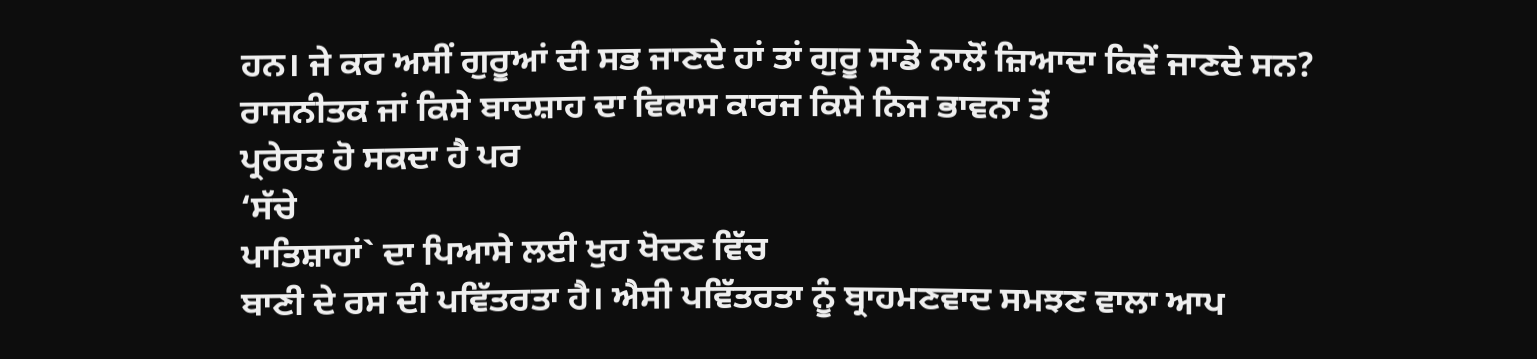ਹਨ। ਜੇ ਕਰ ਅਸੀਂ ਗੁਰੂਆਂ ਦੀ ਸਭ ਜਾਣਦੇ ਹਾਂ ਤਾਂ ਗੁਰੂ ਸਾਡੇ ਨਾਲੋਂ ਜ਼ਿਆਦਾ ਕਿਵੇਂ ਜਾਣਦੇ ਸਨ?
ਰਾਜਨੀਤਕ ਜਾਂ ਕਿਸੇ ਬਾਦਸ਼ਾਹ ਦਾ ਵਿਕਾਸ ਕਾਰਜ ਕਿਸੇ ਨਿਜ ਭਾਵਨਾ ਤੋਂ
ਪ੍ਰਰੇਰਤ ਹੋ ਸਕਦਾ ਹੈ ਪਰ
‘ਸੱਚੇ
ਪਾਤਿਸ਼ਾਹਾਂ` ਦਾ ਪਿਆਸੇ ਲਈ ਖੁਹ ਖੋਦਣ ਵਿੱਚ
ਬਾਣੀ ਦੇ ਰਸ ਦੀ ਪਵਿੱਤਰਤਾ ਹੈ। ਐਸੀ ਪਵਿੱਤਰਤਾ ਨੂੰ ਬ੍ਰਾਹਮਣਵਾਦ ਸਮਝਣ ਵਾਲਾ ਆਪ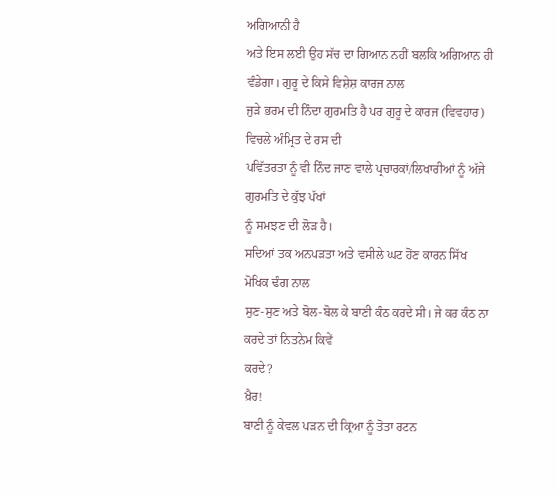ਅਗਿਆਨੀ ਹੈ
ਅਤੇ ਇਸ ਲਈ ਉਹ ਸੱਚ ਦਾ ਗਿਆਨ ਨਹੀਂ ਬਲਕਿ ਅਗਿਆਨ ਹੀ ਵੰਡੇਗਾ। ਗੁਰੂ ਦੇ ਕਿਸੇ ਵਿਸ਼ੇਸ਼ ਕਾਰਜ ਨਾਲ
ਜੁੜੇ ਭਰਮ ਦੀ ਨਿੰਦਾ ਗੁਰਮਤਿ ਹੈ ਪਰ ਗੁਰੂ ਦੇ ਕਾਰਜ (ਵਿਵਹਾਰ) ਵਿਚਲੇ ਅੰਮ੍ਰਿਤ ਦੇ ਰਸ ਦੀ
ਪਵਿੱਤਰਤਾ ਨੂੰ ਵੀ ਨਿੰਦ ਜਾਣ ਵਾਲੇ ਪ੍ਰਚਾਰਕਾਂ/ਲਿਖਾਰੀਆਂ ਨੂੰ ਅੱਜੇ ਗੁਰਮਤਿ ਦੇ ਕੁੱਝ ਪੱਖਾਂ
ਨੂੰ ਸਮਝਣ ਦੀ ਲੋੜ ਹੈ।
ਸਦਿਆਂ ਤਕ ਅਨਪੜਤਾ ਅਤੇ ਵਸੀਲੇ ਘਟ ਹੋਂਣ ਕਾਰਨ ਸਿੱਖ ਮੋਖਿਕ ਢੰਗ ਨਾਲ
ਸੁਣ-ਸੁਣ ਅਤੇ ਬੋਲ-ਬੋਲ ਕੇ ਬਾਣੀ ਕੰਠ ਕਰਦੇ ਸੀ। ਜੇ ਕਰ ਕੰਠ ਨਾ ਕਰਦੇ ਤਾਂ ਨਿਤਨੇਮ ਕਿਵੇਂ
ਕਰਦੇ?
ਖ਼ੈਰ!
ਬਾਣੀ ਨੂੰ ਕੇਵਲ ਪੜਨ ਦੀ ਕ੍ਰਿਆ ਨੂੰ ਤੋਤਾ ਰਟਨ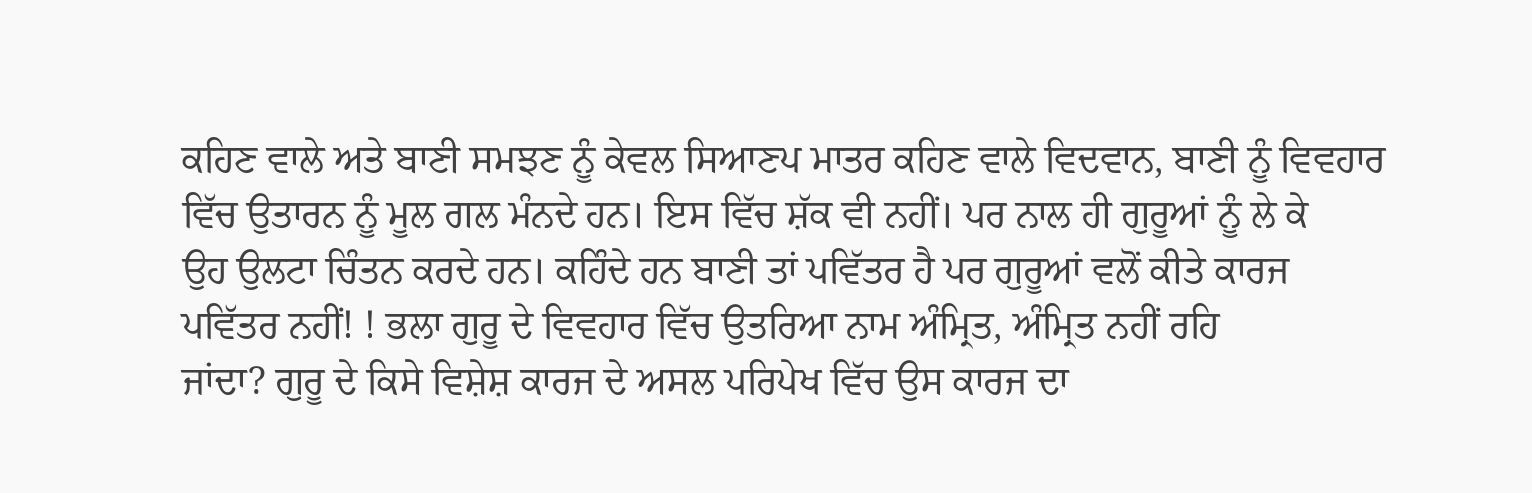ਕਹਿਣ ਵਾਲੇ ਅਤੇ ਬਾਣੀ ਸਮਝਣ ਨੂੰ ਕੇਵਲ ਸਿਆਣਪ ਮਾਤਰ ਕਹਿਣ ਵਾਲੇ ਵਿਦਵਾਨ, ਬਾਣੀ ਨੂੰ ਵਿਵਹਾਰ
ਵਿੱਚ ਉਤਾਰਨ ਨੂੰ ਮੂਲ ਗਲ ਮੰਨਦੇ ਹਨ। ਇਸ ਵਿੱਚ ਸ਼ੱਕ ਵੀ ਨਹੀਂ। ਪਰ ਨਾਲ ਹੀ ਗੁਰੂਆਂ ਨੂੰ ਲੇ ਕੇ
ਉਹ ਉਲਟਾ ਚਿੰਤਨ ਕਰਦੇ ਹਨ। ਕਹਿੰਦੇ ਹਨ ਬਾਣੀ ਤਾਂ ਪਵਿੱਤਰ ਹੈ ਪਰ ਗੁਰੂਆਂ ਵਲੋਂ ਕੀਤੇ ਕਾਰਜ
ਪਵਿੱਤਰ ਨਹੀਂ! ! ਭਲਾ ਗੁਰੂ ਦੇ ਵਿਵਹਾਰ ਵਿੱਚ ਉਤਰਿਆ ਨਾਮ ਅੰਮ੍ਰਿਤ, ਅੰਮ੍ਰਿਤ ਨਹੀਂ ਰਹਿ
ਜਾਂਦਾ? ਗੁਰੂ ਦੇ ਕਿਸੇ ਵਿਸ਼ੇਸ਼ ਕਾਰਜ ਦੇ ਅਸਲ ਪਰਿਪੇਖ ਵਿੱਚ ਉਸ ਕਾਰਜ ਦਾ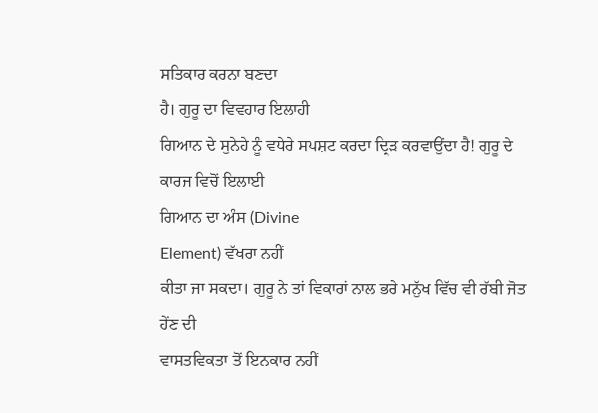ਸਤਿਕਾਰ ਕਰਨਾ ਬਣਦਾ
ਹੈ। ਗੁਰੂ ਦਾ ਵਿਵਹਾਰ ਇਲਾਹੀ
ਗਿਆਨ ਦੇ ਸੁਨੇਹੇ ਨੂੰ ਵਧੇਰੇ ਸਪਸ਼ਟ ਕਰਦਾ ਦ੍ਰਿੜ ਕਰਵਾਉਂਦਾ ਹੈ! ਗੁਰੂ ਦੇ ਕਾਰਜ ਵਿਚੋਂ ਇਲਾਈ
ਗਿਆਨ ਦਾ ਅੰਸ (Divine
Element) ਵੱਖਰਾ ਨਹੀਂ
ਕੀਤਾ ਜਾ ਸਕਦਾ। ਗੁਰੂ ਨੇ ਤਾਂ ਵਿਕਾਰਾਂ ਨਾਲ ਭਰੇ ਮਨੁੱਖ ਵਿੱਚ ਵੀ ਰੱਬੀ ਜੋਤ ਹੇਂਣ ਦੀ
ਵਾਸਤਵਿਕਤਾ ਤੋਂ ਇਨਕਾਰ ਨਹੀਂ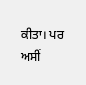ਕੀਤਾ। ਪਰ ਅਸੀਂ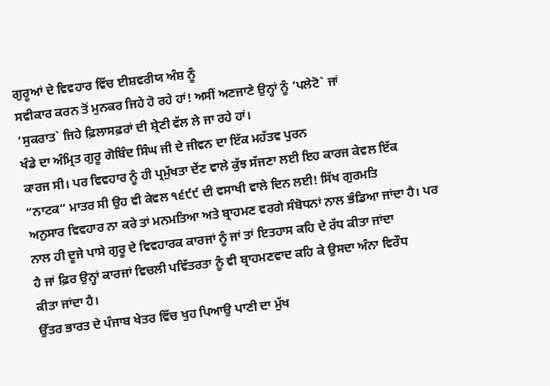ਗੁਰੂਆਂ ਦੇ ਵਿਵਹਾਰ ਵਿੱਚ ਈਸ਼ਵਰੀਯ ਅੰਸ਼ ਨੂੰ
ਸਵੀਕਾਰ ਕਰਨ ਤੋਂ ਮੁਨਕਰ ਜਿਹੇ ਹੋ ਰਹੇ ਹਾਂ! ਅਸੀਂ ਅਣਜਾਣੇ ਉਨ੍ਹਾਂ ਨੂੰ ‘ਪਲੇਟੋ` ਜਾਂ
‘ਸੁਕਰਾਤ` ਜਿਹੇ ਫ਼ਿਲਾਸਫ਼ਰਾਂ ਦੀ ਸ਼੍ਰੇਣੀ ਵੱਲ ਲੇ ਜਾ ਰਹੇ ਹਾਂ।
ਖੰਡੇ ਦਾ ਅੰਮ੍ਰਿਤ ਗੁਰੂ ਗੋਬਿੰਦ ਸਿੰਘ ਜੀ ਦੇ ਜੀਵਨ ਦਾ ਇੱਕ ਮਹੱਤਵ ਪੁਰਨ
ਕਾਰਜ ਸੀ। ਪਰ ਵਿਵਹਾਰ ਨੂੰ ਹੀ ਪ੍ਰਮੁੱਖਤਾ ਦੇਂਣ ਵਾਲੇ ਕੁੱਝ ਸੱਜਣਾ ਲਈ ਇਹ ਕਾਰਜ ਕੇਵਲ ਇੱਕ
“ਨਾਟਕ” ਮਾਤਰ ਸੀ ਉਹ ਵੀ ਕੇਵਲ ੧੬੯੯ ਦੀ ਵਸਾਖੀ ਵਾਲੇ ਦਿਨ ਲਈ! ਸਿੱਖ ਗੁਰਮਤਿ
ਅਨੁਸਾਰ ਵਿਵਹਾਰ ਨਾ ਕਰੇ ਤਾਂ ਮਨਮਤਿਆ ਅਤੇ ਬ੍ਰਾਹਮਣ ਵਰਗੇ ਸੰਬੋਧਨਾਂ ਨਾਲ ਭੰਡਿਆ ਜਾਂਦਾ ਹੈ। ਪਰ
ਨਾਲ ਹੀ ਦੂਜੇ ਪਾਸੇ ਗੁਰੂ ਦੇ ਵਿਵਹਾਰਕ ਕਾਰਜਾਂ ਨੂੰ ਜਾਂ ਤਾਂ ਇਤਹਾਸ ਕਹਿ ਦੇ ਰੱਧ ਕੀਤਾ ਜਾਂਦਾ
ਹੈ ਜਾਂ ਫ਼ਿਰ ਉਨ੍ਹਾਂ ਕਾਰਜਾਂ ਵਿਚਲੀ ਪਵਿੱਤਰਤਾ ਨੂੰ ਵੀ ਬ੍ਰਾਹਮਣਵਾਦ ਕਹਿ ਕੇ ਉਸਦਾ ਅੰਨਾ ਵਿਰੌਧ
ਕੀਤਾ ਜਾਂਦਾ ਹੈ।
ਉੱਤਰ ਭਾਰਤ ਦੇ ਪੰਜਾਬ ਖੇਤਰ ਵਿੱਚ ਖੁਹ ਪਿਆਉ ਪਾਣੀ ਦਾ ਮੁੱਖ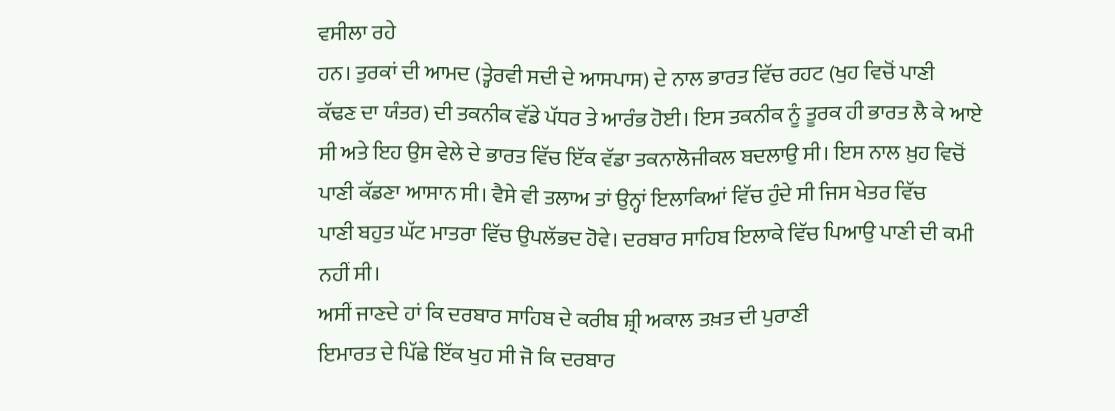ਵਸੀਲਾ ਰਹੇ
ਹਨ। ਤੁਰਕਾਂ ਦੀ ਆਮਦ (ਤ੍ਹੇਰਵੀ ਸਦੀ ਦੇ ਆਸਪਾਸ) ਦੇ ਨਾਲ ਭਾਰਤ ਵਿੱਚ ਰਹਟ (ਖੁਹ ਵਿਚੋਂ ਪਾਣੀ
ਕੱਢਣ ਦਾ ਯੰਤਰ) ਦੀ ਤਕਨੀਕ ਵੱਡੇ ਪੱਧਰ ਤੇ ਆਰੰਭ ਹੋਈ। ਇਸ ਤਕਨੀਕ ਨੂੰ ਤੂਰਕ ਹੀ ਭਾਰਤ ਲੈ ਕੇ ਆਏ
ਸੀ ਅਤੇ ਇਹ ਉਸ ਵੇਲੇ ਦੇ ਭਾਰਤ ਵਿੱਚ ਇੱਕ ਵੱਡਾ ਤਕਨਾਲੋਜੀਕਲ ਬਦਲਾਉ ਸੀ। ਇਸ ਨਾਲ ਖ਼ੁਹ ਵਿਚੋਂ
ਪਾਣੀ ਕੱਡਣਾ ਆਸਾਨ ਸੀ। ਵੈਸੇ ਵੀ ਤਲਾਅ ਤਾਂ ਉਨ੍ਹਾਂ ਇਲਾਕਿਆਂ ਵਿੱਚ ਹੁੰਦੇ ਸੀ ਜਿਸ ਖੇਤਰ ਵਿੱਚ
ਪਾਣੀ ਬਹੁਤ ਘੱਟ ਮਾਤਰਾ ਵਿੱਚ ਉਪਲੱਭਦ ਹੋਵੇ। ਦਰਬਾਰ ਸਾਹਿਬ ਇਲਾਕੇ ਵਿੱਚ ਪਿਆਉ ਪਾਣੀ ਦੀ ਕਮੀ
ਨਹੀਂ ਸੀ।
ਅਸੀਂ ਜਾਣਦੇ ਹਾਂ ਕਿ ਦਰਬਾਰ ਸਾਹਿਬ ਦੇ ਕਰੀਬ ਸ਼੍ਰੀ ਅਕਾਲ ਤਖ਼ਤ ਦੀ ਪੁਰਾਣੀ
ਇਮਾਰਤ ਦੇ ਪਿੱਛੇ ਇੱਕ ਖੁਹ ਸੀ ਜੋ ਕਿ ਦਰਬਾਰ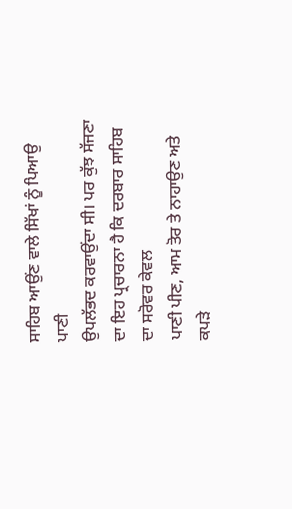ਸਾਹਿਬ ਆਉਂਣ ਵਾਲੇ ਸਿੱਖਾਂ ਨੂੰ ਪਿਆਉ ਪਾਣੀ
ਉਪਲੱਭਦ ਕਰਵਾਉਂਦਾ ਸੀ। ਪਰ ਕੁੱਝ ਸੱਜਣਾ ਦਾ ਇਹ ਪ੍ਰਚਾਰਨਾ ਹੈ ਕਿ ਦਰਬਾਰ ਸਾਹਿਬ ਦਾ ਸਰੋਵਰ ਕੇਵਲ
ਪਾਣੀ ਪੀਣ, ਆਮ ਤੋਰ ਤੇ ਨਾਹਾਉਣ ਅਤੇ ਕਪੜੇ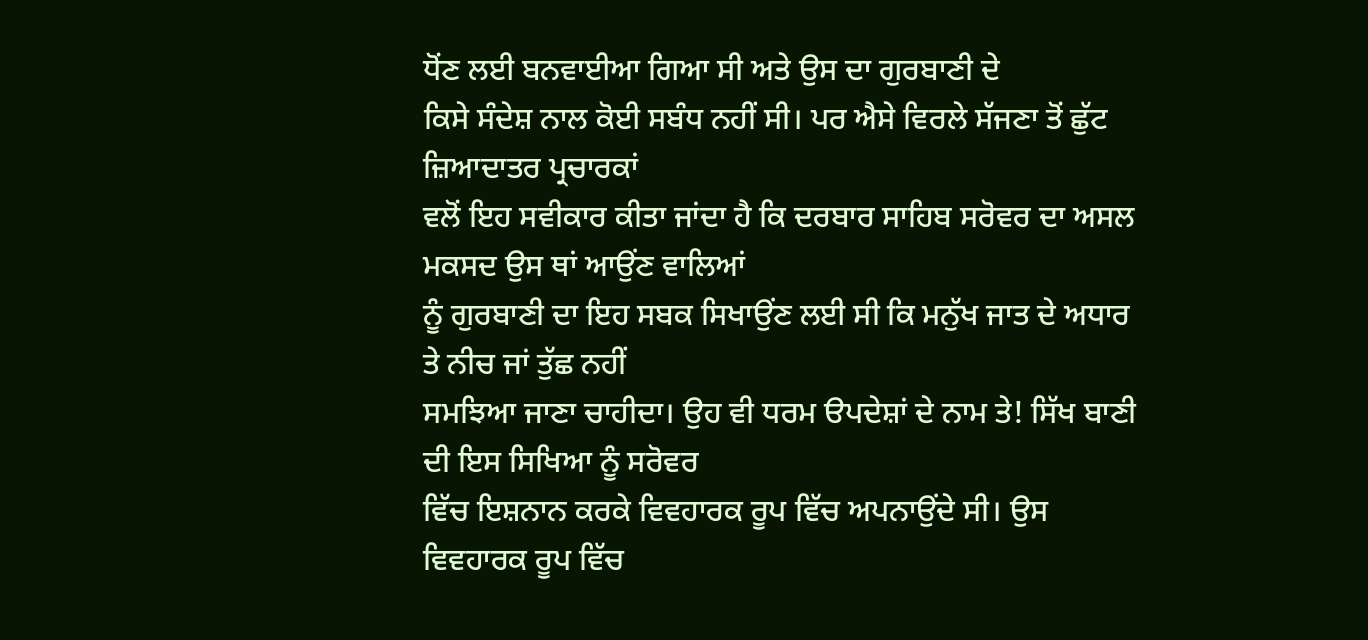ਧੋਂਣ ਲਈ ਬਨਵਾਈਆ ਗਿਆ ਸੀ ਅਤੇ ਉਸ ਦਾ ਗੁਰਬਾਣੀ ਦੇ
ਕਿਸੇ ਸੰਦੇਸ਼ ਨਾਲ ਕੋਈ ਸਬੰਧ ਨਹੀਂ ਸੀ। ਪਰ ਐਸੇ ਵਿਰਲੇ ਸੱਜਣਾ ਤੋਂ ਛੁੱਟ ਜ਼ਿਆਦਾਤਰ ਪ੍ਰਚਾਰਕਾਂ
ਵਲੋਂ ਇਹ ਸਵੀਕਾਰ ਕੀਤਾ ਜਾਂਦਾ ਹੈ ਕਿ ਦਰਬਾਰ ਸਾਹਿਬ ਸਰੋਵਰ ਦਾ ਅਸਲ ਮਕਸਦ ਉਸ ਥਾਂ ਆਉਂਣ ਵਾਲਿਆਂ
ਨੂੰ ਗੁਰਬਾਣੀ ਦਾ ਇਹ ਸਬਕ ਸਿਖਾਉਂਣ ਲਈ ਸੀ ਕਿ ਮਨੁੱਖ ਜਾਤ ਦੇ ਅਧਾਰ ਤੇ ਨੀਚ ਜਾਂ ਤੁੱਛ ਨਹੀਂ
ਸਮਝਿਆ ਜਾਣਾ ਚਾਹੀਦਾ। ਉਹ ਵੀ ਧਰਮ ੳਪਦੇਸ਼ਾਂ ਦੇ ਨਾਮ ਤੇ! ਸਿੱਖ ਬਾਣੀ ਦੀ ਇਸ ਸਿਖਿਆ ਨੂੰ ਸਰੋਵਰ
ਵਿੱਚ ਇਸ਼ਨਾਨ ਕਰਕੇ ਵਿਵਹਾਰਕ ਰੂਪ ਵਿੱਚ ਅਪਨਾਉਂਦੇ ਸੀ। ਉਸ ਵਿਵਹਾਰਕ ਰੂਪ ਵਿੱਚ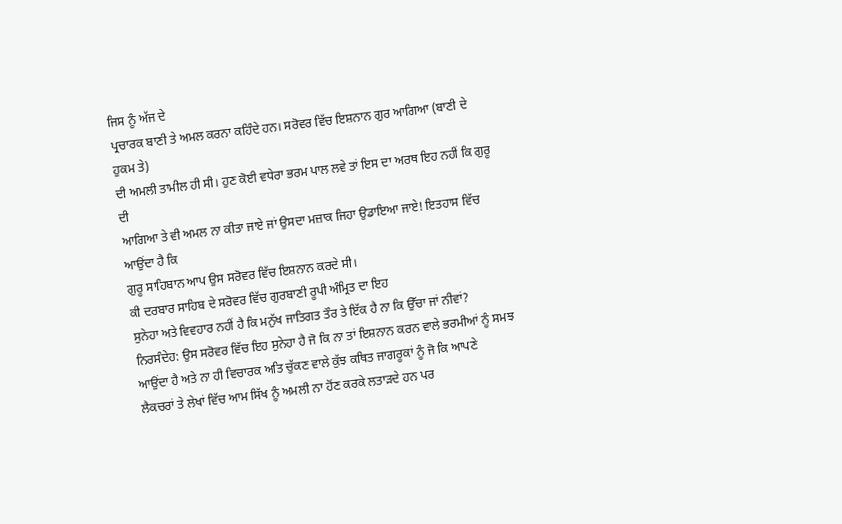ਜਿਸ ਨੂੰ ਅੱਜ ਦੇ
ਪ੍ਰਚਾਰਕ ਬਾਣੀ ਤੇ ਅਮਲ ਕਰਨਾ ਕਹਿੰਦੇ ਹਨ। ਸਰੋਵਰ ਵਿੱਚ ਇਸ਼ਨਾਨ ਗੁਰ ਆਗਿਆ (ਬਾਣੀ ਦੇ ਹੁਕਮ ਤੇ)
ਦੀ ਅਮਲੀ ਤਾਮੀਲ ਹੀ ਸੀ। ਹੁਣ ਕੋਈ ਵਧੇਰਾ ਭਰਮ ਪਾਲ ਲਵੇ ਤਾਂ ਇਸ ਦਾ ਅਰਥ ਇਹ ਨਹੀਂ ਕਿ ਗੁਰੂ ਦੀ
ਆਗਿਆ ਤੇ ਵੀ ਅਮਲ ਨਾ ਕੀਤਾ ਜਾਏ ਜਾਂ ਉਸਦਾ ਮਜ਼ਾਕ ਜਿਹਾ ਉਡਾਇਆ ਜਾਏ! ਇਤਹਾਸ ਵਿੱਚ ਆਉਂਦਾ ਹੈ ਕਿ
ਗੁਰੂ ਸਾਹਿਬਾਨ ਆਪ ਉਸ ਸਰੋਵਰ ਵਿੱਚ ਇਸ਼ਨਾਨ ਕਰਦੇ ਸੀ।
ਕੀ ਦਰਬਾਰ ਸਾਹਿਬ ਦੇ ਸਰੋਵਰ ਵਿੱਚ ਗੁਰਬਾਣੀ ਰੂਪੀ ਅੰਮ੍ਰਿਤ ਦਾ ਇਹ
ਸੁਨੇਹਾ ਅਤੇ ਵਿਵਹਾਰ ਨਹੀਂ ਹੈ ਕਿ ਮਨੁੱਖ ਜਾਤਿਗਤ ਤੌਰ ਤੇ ਇੱਕ ਹੈ ਨਾ ਕਿ ਉੱਚਾ ਜਾਂ ਨੀਵਾਂ?
ਨਿਰਸੰਦੇਹ: ਉਸ ਸਰੋਵਰ ਵਿੱਚ ਇਹ ਸੁਨੇਹਾ ਹੈ ਜੋ ਕਿ ਨਾ ਤਾਂ ਇਸ਼ਨਾਨ ਕਰਨ ਵਾਲੇ ਭਰਮੀਆਂ ਨੂੰ ਸਮਝ
ਆਉਂਦਾ ਹੈ ਅਤੇ ਨਾ ਹੀ ਵਿਚਾਰਕ ਅਤਿ ਚੁੱਕਣ ਵਾਲੇ ਕੁੱਝ ਕਥਿਤ ਜਾਗਰੂਕਾਂ ਨੂੰ ਜੋ ਕਿ ਆਪਣੇ
ਲੈਕਚਰਾਂ ਤੇ ਲੇਖਾਂ ਵਿੱਚ ਆਮ ਸਿੱਖ ਨੂੰ ਅਮਲੀ ਨਾ ਹੋਂਣ ਕਰਕੇ ਲਤਾੜਦੇ ਹਨ ਪਰ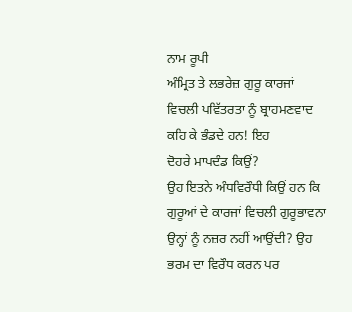ਨਾਮ ਰੂਪੀ
ਅੰਮ੍ਰਿਤ ਤੇ ਲਭਰੇਜ਼ ਗੁਰੂ ਕਾਰਜਾਂ ਵਿਚਲੀ ਪਵਿੱਤਰਤਾ ਨੂੰ ਬ੍ਰਾਹਮਣਵਾਦ ਕਹਿ ਕੇ ਭੰਡਦੇ ਹਨ! ਇਹ
ਦੋਹਰੇ ਮਾਪਦੰਡ ਕਿਉਂ?
ਉਹ ਇਤਨੇ ਅੰਧਵਿਰੌਧੀ ਕਿਉਂ ਹਨ ਕਿ ਗੁਰੂਆਂ ਦੇ ਕਾਰਜਾਂ ਵਿਚਲੀ ਗੁਰੂਭਾਵਨਾ
ਉਨ੍ਹਾਂ ਨੂੰ ਨਜ਼ਰ ਨਹੀਂ ਆਉਂਦੀ? ਉਹ ਭਰਮ ਦਾ ਵਿਰੌਧ ਕਰਨ ਪਰ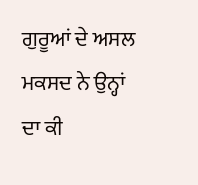ਗੁਰੂਆਂ ਦੇ ਅਸਲ ਮਕਸਦ ਨੇ ਉਨ੍ਹਾਂ
ਦਾ ਕੀ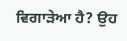ਵਿਗਾੜੇਆ ਹੈ? ਉਹ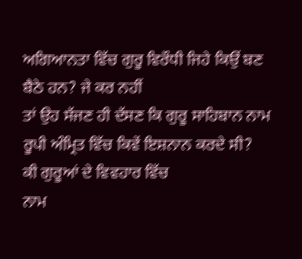ਅਗਿਆਨਤਾ ਵਿੱਚ ਗੁਰੂ ਵਿਰੌਧੀ ਜਿਹੇ ਕਿਉਂ ਬਣ ਬੈਠੇ ਹਨ? ਜੇ ਕਰ ਨਹੀਂ
ਤਾਂ ਉਹ ਸੱਜਣ ਹੀ ਦੱਸਣ ਕਿ ਗੁਰੂ ਸਾਹਿਬਾਨ ਨਾਮ ਰੂਪੀ ਅੰਮ੍ਰਿਤ ਵਿੱਚ ਕਿਵੇਂ ਇਸ਼ਨਾਨ ਕਰਦੇ ਸੀ?
ਕੀ ਗੁਰੂਆਂ ਦੇ ਵਿਵਹਾਰ ਵਿੱਚ
ਨਾਮ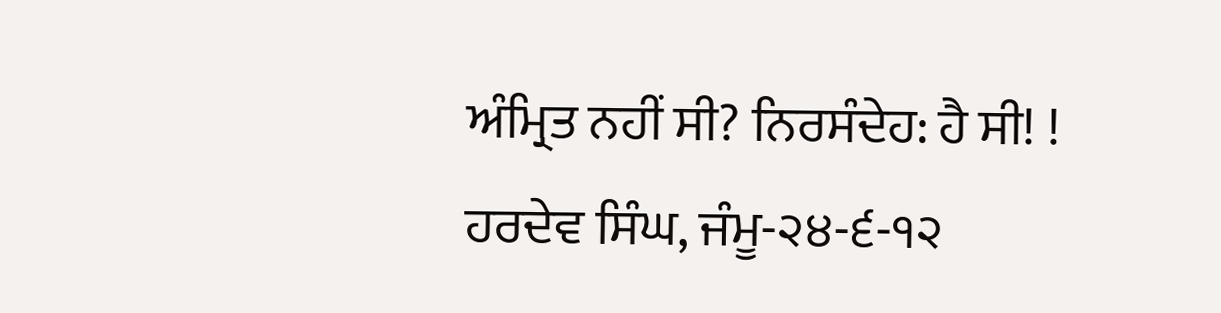ਅੰਮ੍ਰਿਤ ਨਹੀਂ ਸੀ? ਨਿਰਸੰਦੇਹ: ਹੈ ਸੀ! !
ਹਰਦੇਵ ਸਿੰਘ, ਜੰਮੂ-੨੪-੬-੧੨